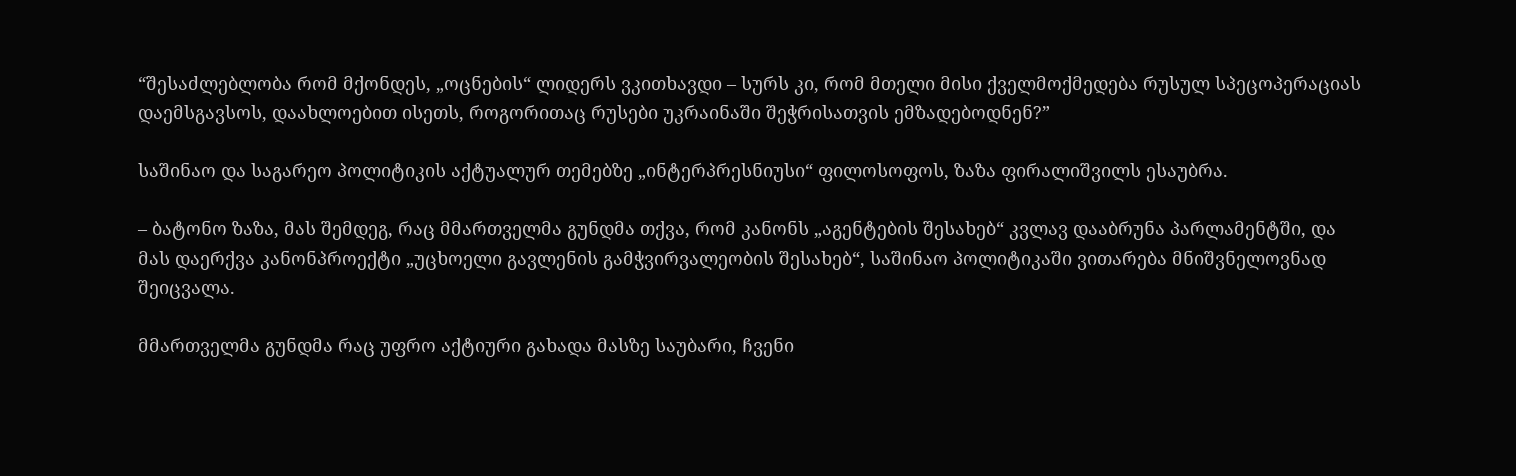“შესაძლებლობა რომ მქონდეს, „ოცნების“ ლიდერს ვკითხავდი – სურს კი, რომ მთელი მისი ქველმოქმედება რუსულ სპეცოპერაციას დაემსგავსოს, დაახლოებით ისეთს, როგორითაც რუსები უკრაინაში შეჭრისათვის ემზადებოდნენ?”

საშინაო და საგარეო პოლიტიკის აქტუალურ თემებზე „ინტერპრესნიუსი“ ფილოსოფოს, ზაზა ფირალიშვილს ესაუბრა.

– ბატონო ზაზა, მას შემდეგ, რაც მმართველმა გუნდმა თქვა, რომ კანონს „აგენტების შესახებ“ კვლავ დააბრუნა პარლამენტში, და მას დაერქვა კანონპროექტი „უცხოელი გავლენის გამჭვირვალეობის შესახებ“, საშინაო პოლიტიკაში ვითარება მნიშვნელოვნად შეიცვალა.

მმართველმა გუნდმა რაც უფრო აქტიური გახადა მასზე საუბარი, ჩვენი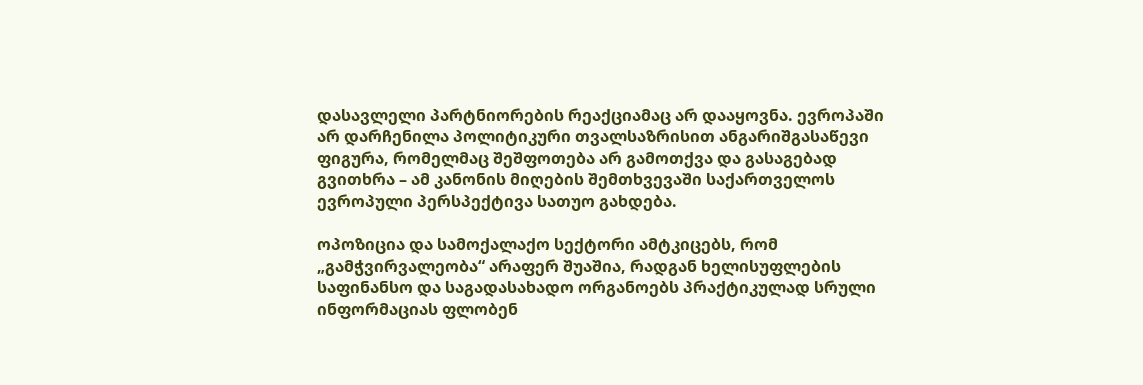დასავლელი პარტნიორების რეაქციამაც არ დააყოვნა. ევროპაში არ დარჩენილა პოლიტიკური თვალსაზრისით ანგარიშგასაწევი ფიგურა, რომელმაც შეშფოთება არ გამოთქვა და გასაგებად გვითხრა – ამ კანონის მიღების შემთხვევაში საქართველოს ევროპული პერსპექტივა სათუო გახდება.

ოპოზიცია და სამოქალაქო სექტორი ამტკიცებს, რომ „გამჭვირვალეობა“ არაფერ შუაშია, რადგან ხელისუფლების საფინანსო და საგადასახადო ორგანოებს პრაქტიკულად სრული ინფორმაციას ფლობენ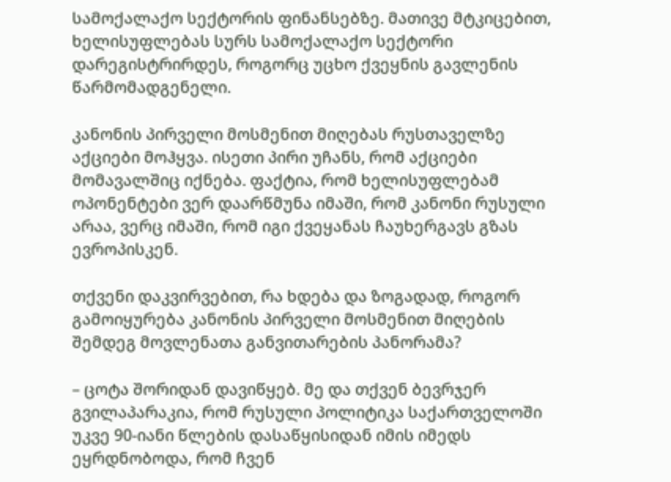სამოქალაქო სექტორის ფინანსებზე. მათივე მტკიცებით, ხელისუფლებას სურს სამოქალაქო სექტორი დარეგისტრირდეს, როგორც უცხო ქვეყნის გავლენის წარმომადგენელი.

კანონის პირველი მოსმენით მიღებას რუსთაველზე აქციები მოჰყვა. ისეთი პირი უჩანს, რომ აქციები მომავალშიც იქნება. ფაქტია, რომ ხელისუფლებამ ოპონენტები ვერ დაარწმუნა იმაში, რომ კანონი რუსული არაა, ვერც იმაში, რომ იგი ქვეყანას ჩაუხერგავს გზას ევროპისკენ.

თქვენი დაკვირვებით, რა ხდება და ზოგადად, როგორ გამოიყურება კანონის პირველი მოსმენით მიღების შემდეგ მოვლენათა განვითარების პანორამა?

– ცოტა შორიდან დავიწყებ. მე და თქვენ ბევრჯერ გვილაპარაკია, რომ რუსული პოლიტიკა საქართველოში უკვე 90-იანი წლების დასაწყისიდან იმის იმედს ეყრდნობოდა, რომ ჩვენ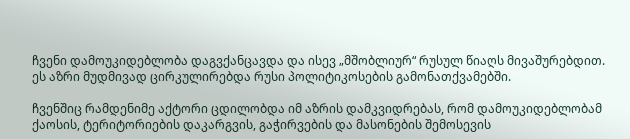ჩვენი დამოუკიდებლობა დაგვქანცავდა და ისევ „მშობლიურ“ რუსულ წიაღს მივაშურებდით. ეს აზრი მუდმივად ცირკულირებდა რუსი პოლიტიკოსების გამონათქვამებში.

ჩვენშიც რამდენიმე აქტორი ცდილობდა იმ აზრის დამკვიდრებას, რომ დამოუკიდებლობამ ქაოსის, ტერიტორიების დაკარგვის, გაჭირვების და მასონების შემოსევის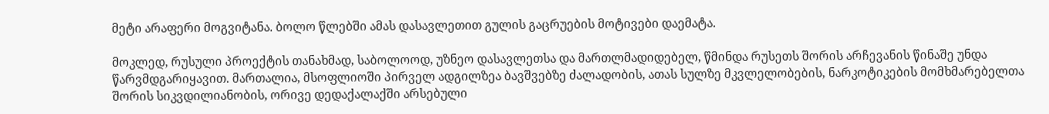მეტი არაფერი მოგვიტანა. ბოლო წლებში ამას დასავლეთით გულის გაცრუების მოტივები დაემატა.

მოკლედ, რუსული პროექტის თანახმად, საბოლოოდ, უზნეო დასავლეთსა და მართლმადიდებელ, წმინდა რუსეთს შორის არჩევანის წინაშე უნდა წარვმდგარიყავით. მართალია, მსოფლიოში პირველ ადგილზეა ბავშვებზე ძალადობის, ათას სულზე მკვლელობების, ნარკოტიკების მომხმარებელთა შორის სიკვდილიანობის, ორივე დედაქალაქში არსებული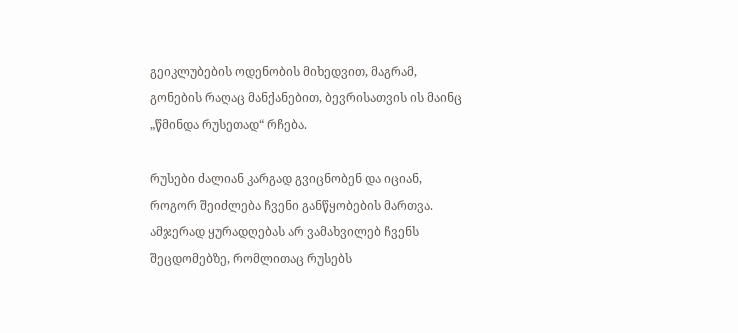გეიკლუბების ოდენობის მიხედვით, მაგრამ, გონების რაღაც მანქანებით, ბევრისათვის ის მაინც „წმინდა რუსეთად“ რჩება.

რუსები ძალიან კარგად გვიცნობენ და იციან, როგორ შეიძლება ჩვენი განწყობების მართვა. ამჯერად ყურადღებას არ ვამახვილებ ჩვენს შეცდომებზე, რომლითაც რუსებს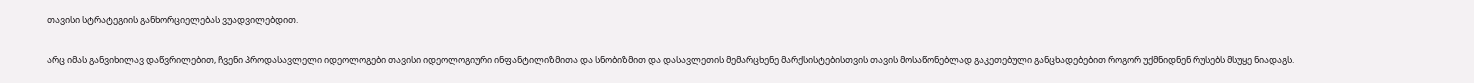თავისი სტრატეგიის განხორციელებას ვუადვილებდით.

არც იმას განვიხილავ დაწვრილებით, ჩვენი პროდასავლელი იდეოლოგები თავისი იდეოლოგიური ინფანტილიზმითა და სნობიზმით და დასავლეთის მემარცხენე მარქსისტებისთვის თავის მოსაწონებლად გაკეთებული განცხადებებით როგორ უქმნიდნენ რუსებს მსუყე ნიადაგს.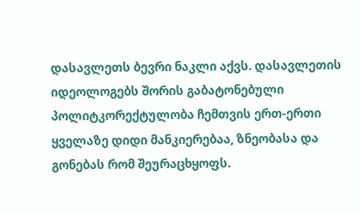დასავლეთს ბევრი ნაკლი აქვს. დასავლეთის იდეოლოგებს შორის გაბატონებული პოლიტკორექტულობა ჩემთვის ერთ-ერთი ყველაზე დიდი მანკიერებაა, ზნეობასა და გონებას რომ შეურაცხყოფს.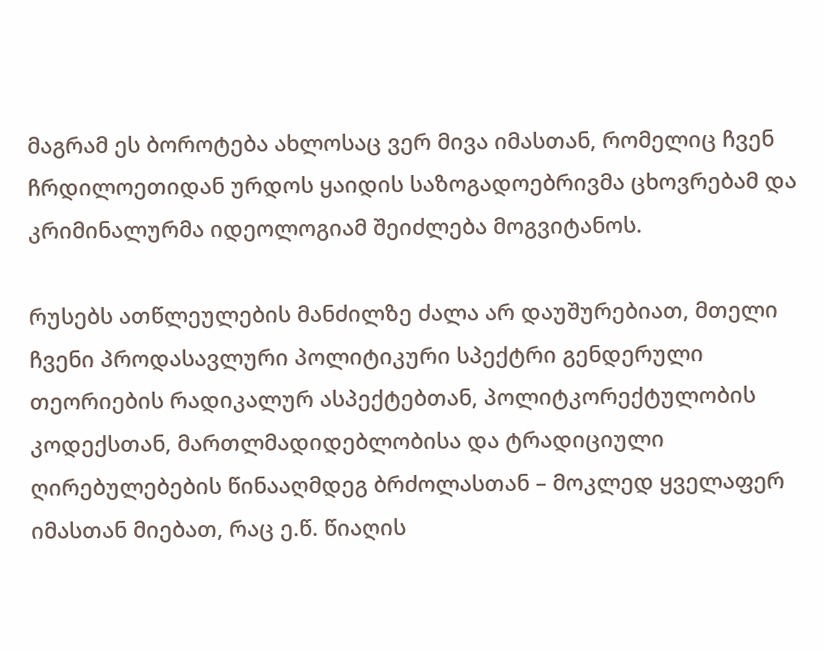მაგრამ ეს ბოროტება ახლოსაც ვერ მივა იმასთან, რომელიც ჩვენ ჩრდილოეთიდან ურდოს ყაიდის საზოგადოებრივმა ცხოვრებამ და კრიმინალურმა იდეოლოგიამ შეიძლება მოგვიტანოს.

რუსებს ათწლეულების მანძილზე ძალა არ დაუშურებიათ, მთელი ჩვენი პროდასავლური პოლიტიკური სპექტრი გენდერული თეორიების რადიკალურ ასპექტებთან, პოლიტკორექტულობის კოდექსთან, მართლმადიდებლობისა და ტრადიციული ღირებულებების წინააღმდეგ ბრძოლასთან – მოკლედ ყველაფერ იმასთან მიებათ, რაც ე.წ. წიაღის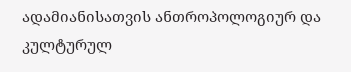ადამიანისათვის ანთროპოლოგიურ და კულტურულ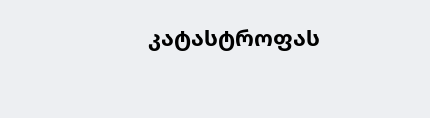კატასტროფას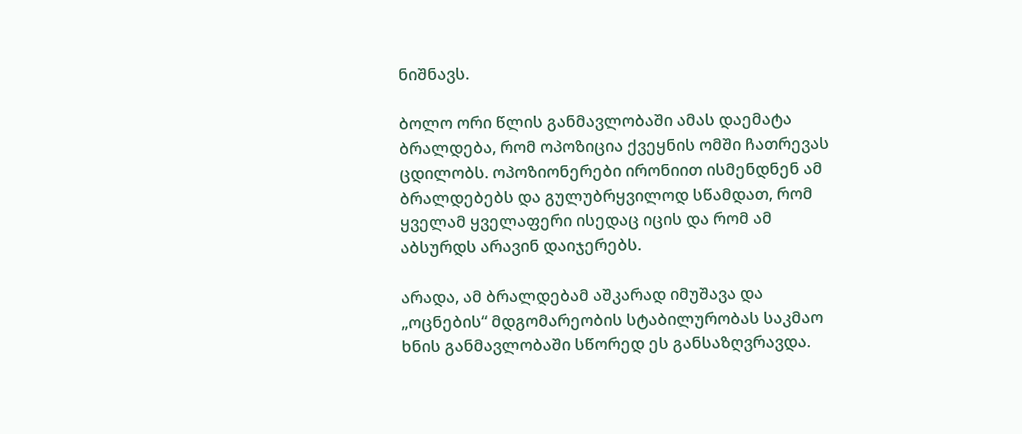ნიშნავს.

ბოლო ორი წლის განმავლობაში ამას დაემატა ბრალდება, რომ ოპოზიცია ქვეყნის ომში ჩათრევას ცდილობს. ოპოზიონერები ირონიით ისმენდნენ ამ ბრალდებებს და გულუბრყვილოდ სწამდათ, რომ ყველამ ყველაფერი ისედაც იცის და რომ ამ აბსურდს არავინ დაიჯერებს.

არადა, ამ ბრალდებამ აშკარად იმუშავა და „ოცნების“ მდგომარეობის სტაბილურობას საკმაო ხნის განმავლობაში სწორედ ეს განსაზღვრავდა.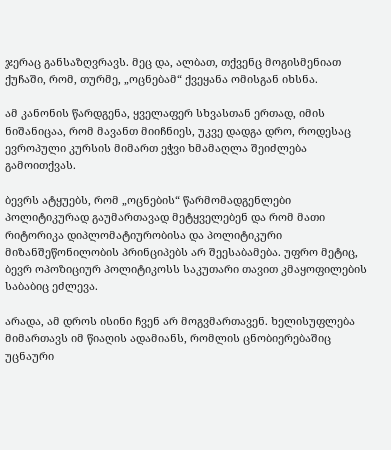ჯერაც განსაზღვრავს. მეც და, ალბათ, თქვენც მოგისმენიათ ქუჩაში, რომ, თურმე, „ოცნებამ“ ქვეყანა ომისგან იხსნა.

ამ კანონის წარდგენა, ყველაფერ სხვასთან ერთად, იმის ნიშანიცაა, რომ მავანთ მიიჩნიეს, უკვე დადგა დრო, როდესაც ევროპული კურსის მიმართ ეჭვი ხმამაღლა შეიძლება გამოითქვას.

ბევრს ატყუებს, რომ „ოცნების“ წარმომადგენლები პოლიტიკურად გაუმართავად მეტყველებენ და რომ მათი რიტორიკა დიპლომატიურობისა და პოლიტიკური მიზანშეწონილობის პრინციპებს არ შეესაბამება. უფრო მეტიც, ბევრ ოპოზიციურ პოლიტიკოსს საკუთარი თავით კმაყოფილების საბაბიც ეძლევა.

არადა, ამ დროს ისინი ჩვენ არ მოგვმართავენ. ხელისუფლება მიმართავს იმ წიაღის ადამიანს, რომლის ცნობიერებაშიც უცნაური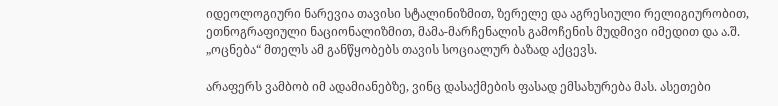იდეოლოგიური ნარევია თავისი სტალინიზმით, ზერელე და აგრესიული რელიგიურობით, ეთნოგრაფიული ნაციონალიზმით, მამა-მარჩენალის გამოჩენის მუდმივი იმედით და ა.შ. „ოცნება“ მთელს ამ განწყობებს თავის სოციალურ ბაზად აქცევს.

არაფერს ვამბობ იმ ადამიანებზე, ვინც დასაქმების ფასად ემსახურება მას. ასეთები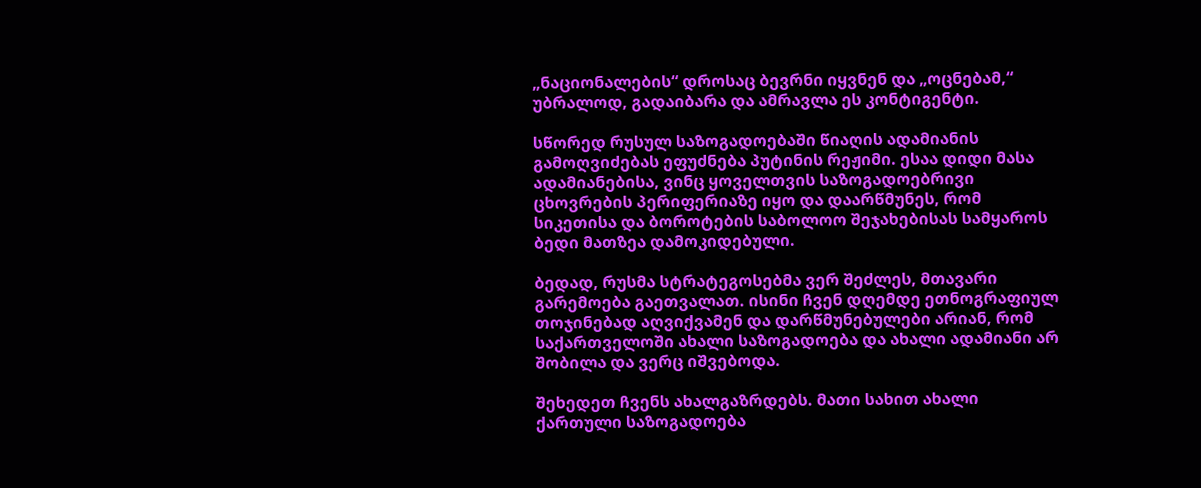„ნაციონალების“ დროსაც ბევრნი იყვნენ და „ოცნებამ,“ უბრალოდ, გადაიბარა და ამრავლა ეს კონტიგენტი.

სწორედ რუსულ საზოგადოებაში წიაღის ადამიანის გამოღვიძებას ეფუძნება პუტინის რეჟიმი. ესაა დიდი მასა ადამიანებისა, ვინც ყოველთვის საზოგადოებრივი ცხოვრების პერიფერიაზე იყო და დაარწმუნეს, რომ სიკეთისა და ბოროტების საბოლოო შეჯახებისას სამყაროს ბედი მათზეა დამოკიდებული.

ბედად, რუსმა სტრატეგოსებმა ვერ შეძლეს, მთავარი გარემოება გაეთვალათ. ისინი ჩვენ დღემდე ეთნოგრაფიულ თოჯინებად აღვიქვამენ და დარწმუნებულები არიან, რომ საქართველოში ახალი საზოგადოება და ახალი ადამიანი არ შობილა და ვერც იშვებოდა.

შეხედეთ ჩვენს ახალგაზრდებს. მათი სახით ახალი ქართული საზოგადოება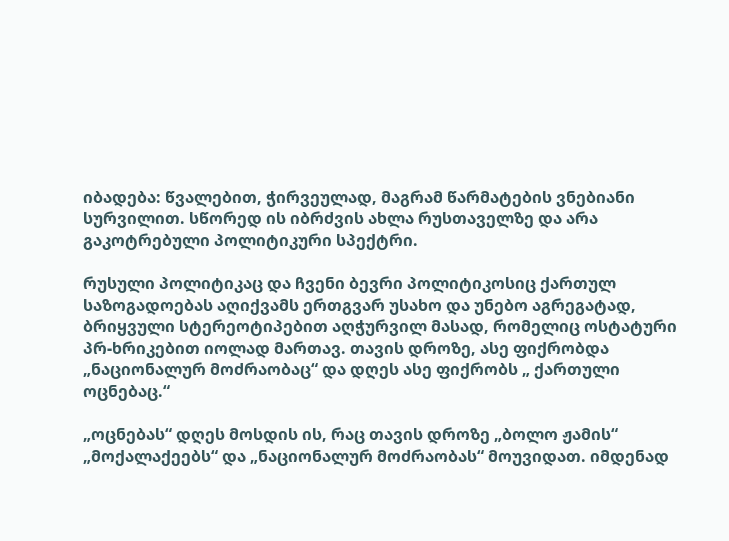იბადება: წვალებით, ჭირვეულად, მაგრამ წარმატების ვნებიანი სურვილით. სწორედ ის იბრძვის ახლა რუსთაველზე და არა გაკოტრებული პოლიტიკური სპექტრი.

რუსული პოლიტიკაც და ჩვენი ბევრი პოლიტიკოსიც ქართულ საზოგადოებას აღიქვამს ერთგვარ უსახო და უნებო აგრეგატად, ბრიყვული სტერეოტიპებით აღჭურვილ მასად, რომელიც ოსტატური პრ-ხრიკებით იოლად მართავ. თავის დროზე, ასე ფიქრობდა „ნაციონალურ მოძრაობაც“ და დღეს ასე ფიქრობს „ ქართული ოცნებაც.“

„ოცნებას“ დღეს მოსდის ის, რაც თავის დროზე „ბოლო ჟამის“ „მოქალაქეებს“ და „ნაციონალურ მოძრაობას“ მოუვიდათ. იმდენად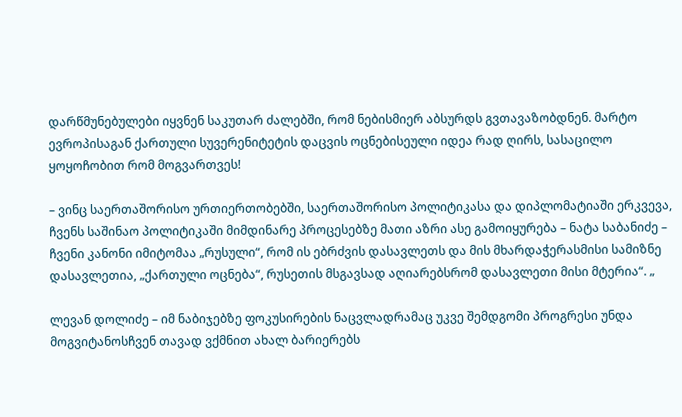დარწმუნებულები იყვნენ საკუთარ ძალებში, რომ ნებისმიერ აბსურდს გვთავაზობდნენ. მარტო ევროპისაგან ქართული სუვერენიტეტის დაცვის ოცნებისეული იდეა რად ღირს, სასაცილო ყოყოჩობით რომ მოგვართვეს!

– ვინც საერთაშორისო ურთიერთობებში, საერთაშორისო პოლიტიკასა და დიპლომატიაში ერკვევა, ჩვენს საშინაო პოლიტიკაში მიმდინარე პროცესებზე მათი აზრი ასე გამოიყურება – ნატა საბანიძე – ჩვენი კანონი იმიტომაა „რუსული“, რომ ის ებრძვის დასავლეთს და მის მხარდაჭერასმისი სამიზნე დასავლეთია, „ქართული ოცნება“, რუსეთის მსგავსად აღიარებსრომ დასავლეთი მისი მტერია“. „

ლევან დოლიძე – იმ ნაბიჯებზე ფოკუსირების ნაცვლადრამაც უკვე შემდგომი პროგრესი უნდა მოგვიტანოსჩვენ თავად ვქმნით ახალ ბარიერებს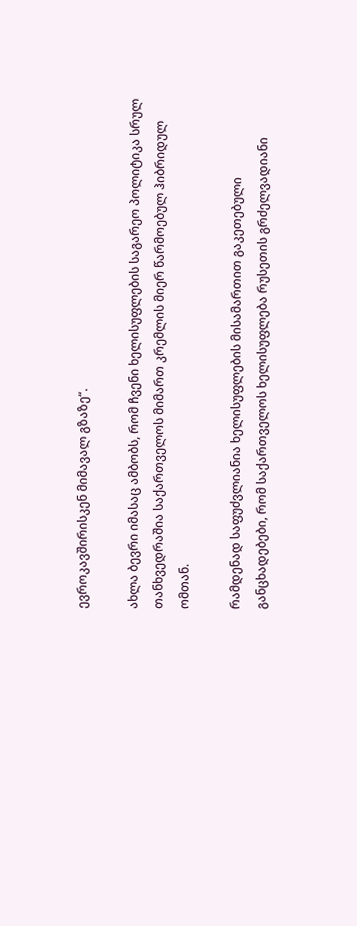ევროკავშირისკენ მიმავალ გზაზე“.

ახლა ბევრი იმასაც ამბობს, რომ ჩვენი ხელისუფლების საგარეო პოლიტიკა სრულ თანხვედრაშია საქართველოს მიმართ კრემლის მიერ წარმოებულ ჰიბრიდულ ომთან.

რამდენად საფუძვლიანია ხელისუფლების მისამართით გაკეთებული განცხადებები, რომ საქართველოს ხელისუფლება რუსეთის გრძელვადიანი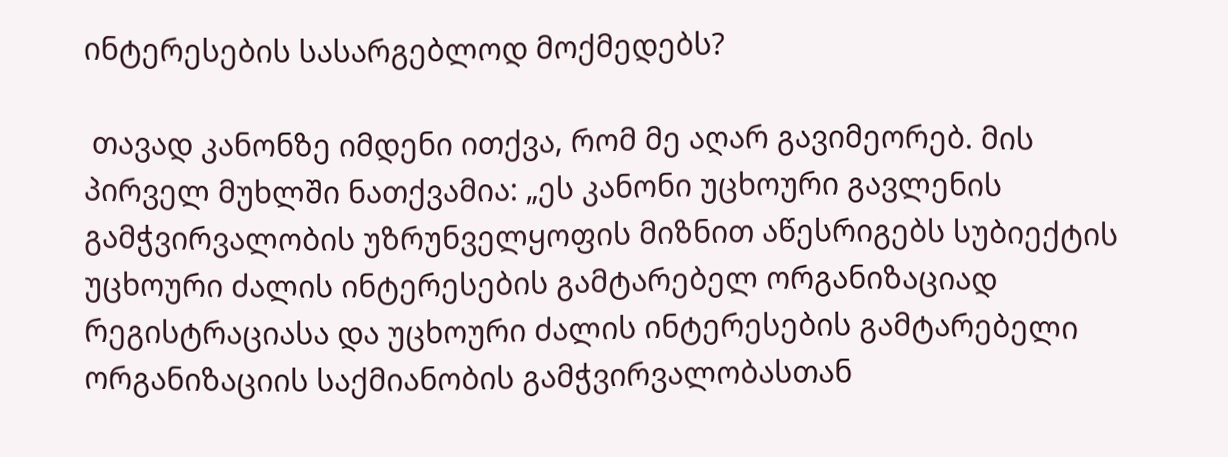ინტერესების სასარგებლოდ მოქმედებს?

 თავად კანონზე იმდენი ითქვა, რომ მე აღარ გავიმეორებ. მის პირველ მუხლში ნათქვამია: „ეს კანონი უცხოური გავლენის გამჭვირვალობის უზრუნველყოფის მიზნით აწესრიგებს სუბიექტის უცხოური ძალის ინტერესების გამტარებელ ორგანიზაციად რეგისტრაციასა და უცხოური ძალის ინტერესების გამტარებელი ორგანიზაციის საქმიანობის გამჭვირვალობასთან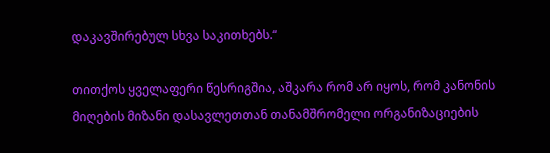დაკავშირებულ სხვა საკითხებს.“

თითქოს ყველაფერი წესრიგშია, აშკარა რომ არ იყოს, რომ კანონის მიღების მიზანი დასავლეთთან თანამშრომელი ორგანიზაციების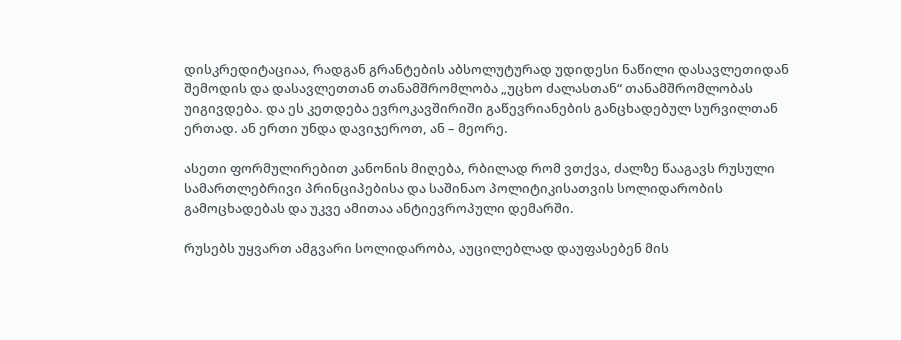დისკრედიტაციაა, რადგან გრანტების აბსოლუტურად უდიდესი ნაწილი დასავლეთიდან შემოდის და დასავლეთთან თანამშრომლობა „უცხო ძალასთან“ თანამშრომლობას უიგივდება. და ეს კეთდება ევროკავშირიში გაწევრიანების განცხადებულ სურვილთან ერთად. ან ერთი უნდა დავიჯეროთ, ან – მეორე.

ასეთი ფორმულირებით კანონის მიღება, რბილად რომ ვთქვა, ძალზე წააგავს რუსული სამართლებრივი პრინციპებისა და საშინაო პოლიტიკისათვის სოლიდარობის გამოცხადებას და უკვე ამითაა ანტიევროპული დემარში.

რუსებს უყვართ ამგვარი სოლიდარობა, აუცილებლად დაუფასებენ მის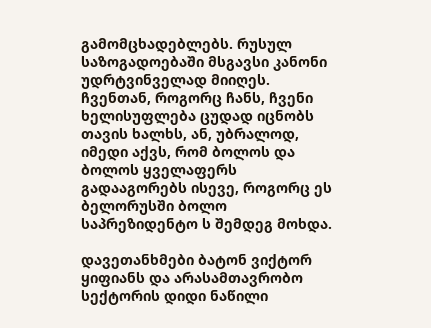გამომცხადებლებს. რუსულ საზოგადოებაში მსგავსი კანონი უდრტვინველად მიიღეს. ჩვენთან, როგორც ჩანს, ჩვენი ხელისუფლება ცუდად იცნობს თავის ხალხს, ან, უბრალოდ, იმედი აქვს, რომ ბოლოს და ბოლოს ყველაფერს გადააგორებს ისევე, როგორც ეს ბელორუსში ბოლო საპრეზიდენტო ს შემდეგ მოხდა.

დავეთანხმები ბატონ ვიქტორ ყიფიანს და არასამთავრობო სექტორის დიდი ნაწილი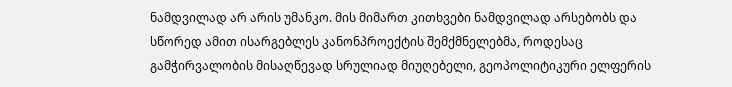ნამდვილად არ არის უმანკო. მის მიმართ კითხვები ნამდვილად არსებობს და სწორედ ამით ისარგებლეს კანონპროექტის შემქმნელებმა, როდესაც გამჭირვალობის მისაღწევად სრულიად მიუღებელი, გეოპოლიტიკური ელფერის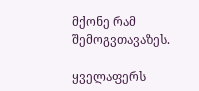მქონე რამ შემოგვთავაზეს.

ყველაფერს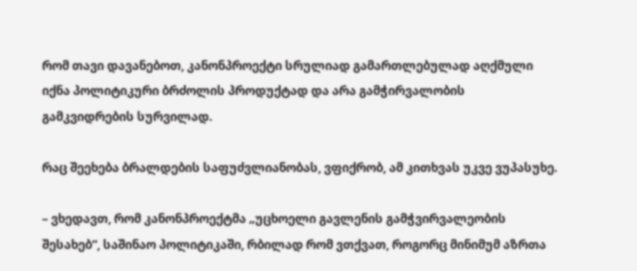რომ თავი დავანებოთ, კანონპროექტი სრულიად გამართლებულად აღქმული იქნა პოლიტიკური ბრძოლის პროდუქტად და არა გამჭირვალობის გამკვიდრების სურვილად.

რაც შეეხება ბრალდების საფუძვლიანობას, ვფიქრობ, ამ კითხვას უკვე ვუპასუხე.

– ვხედავთ, რომ კანონპროექტმა „უცხოელი გავლენის გამჭვირვალეობის შესახებ“, საშინაო პოლიტიკაში, რბილად რომ ვთქვათ, როგორც მინიმუმ აზრთა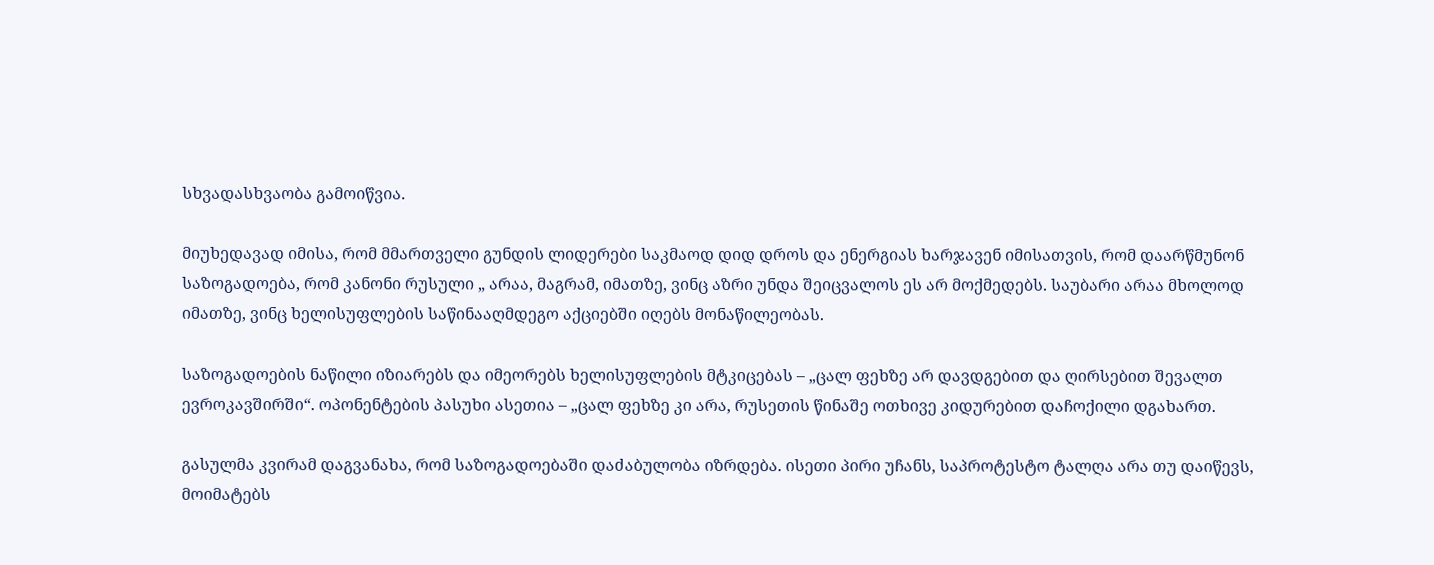სხვადასხვაობა გამოიწვია.

მიუხედავად იმისა, რომ მმართველი გუნდის ლიდერები საკმაოდ დიდ დროს და ენერგიას ხარჯავენ იმისათვის, რომ დაარწმუნონ საზოგადოება, რომ კანონი რუსული „ არაა, მაგრამ, იმათზე, ვინც აზრი უნდა შეიცვალოს ეს არ მოქმედებს. საუბარი არაა მხოლოდ იმათზე, ვინც ხელისუფლების საწინააღმდეგო აქციებში იღებს მონაწილეობას.

საზოგადოების ნაწილი იზიარებს და იმეორებს ხელისუფლების მტკიცებას – „ცალ ფეხზე არ დავდგებით და ღირსებით შევალთ ევროკავშირში“. ოპონენტების პასუხი ასეთია – „ცალ ფეხზე კი არა, რუსეთის წინაშე ოთხივე კიდურებით დაჩოქილი დგახართ.

გასულმა კვირამ დაგვანახა, რომ საზოგადოებაში დაძაბულობა იზრდება. ისეთი პირი უჩანს, საპროტესტო ტალღა არა თუ დაიწევს, მოიმატებს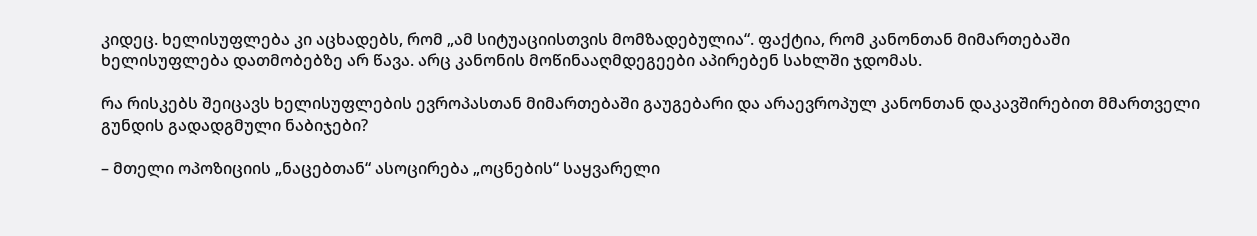კიდეც. ხელისუფლება კი აცხადებს, რომ „ამ სიტუაციისთვის მომზადებულია“. ფაქტია, რომ კანონთან მიმართებაში ხელისუფლება დათმობებზე არ წავა. არც კანონის მოწინააღმდეგეები აპირებენ სახლში ჯდომას.

რა რისკებს შეიცავს ხელისუფლების ევროპასთან მიმართებაში გაუგებარი და არაევროპულ კანონთან დაკავშირებით მმართველი გუნდის გადადგმული ნაბიჯები?

– მთელი ოპოზიციის „ნაცებთან“ ასოცირება „ოცნების“ საყვარელი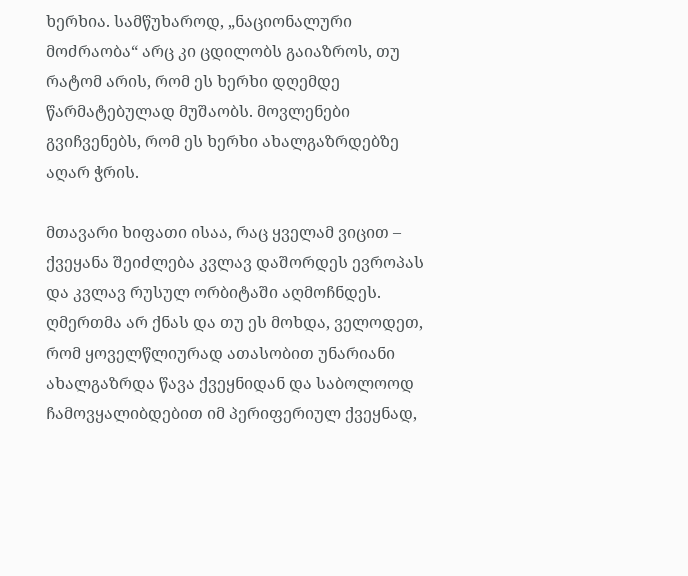ხერხია. სამწუხაროდ, „ნაციონალური მოძრაობა“ არც კი ცდილობს გაიაზროს, თუ რატომ არის, რომ ეს ხერხი დღემდე წარმატებულად მუშაობს. მოვლენები გვიჩვენებს, რომ ეს ხერხი ახალგაზრდებზე აღარ ჭრის.

მთავარი ხიფათი ისაა, რაც ყველამ ვიცით – ქვეყანა შეიძლება კვლავ დაშორდეს ევროპას და კვლავ რუსულ ორბიტაში აღმოჩნდეს. ღმერთმა არ ქნას და თუ ეს მოხდა, ველოდეთ, რომ ყოველწლიურად ათასობით უნარიანი ახალგაზრდა წავა ქვეყნიდან და საბოლოოდ ჩამოვყალიბდებით იმ პერიფერიულ ქვეყნად,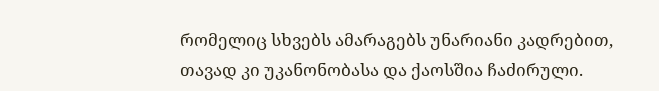რომელიც სხვებს ამარაგებს უნარიანი კადრებით, თავად კი უკანონობასა და ქაოსშია ჩაძირული.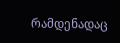რამდენადაც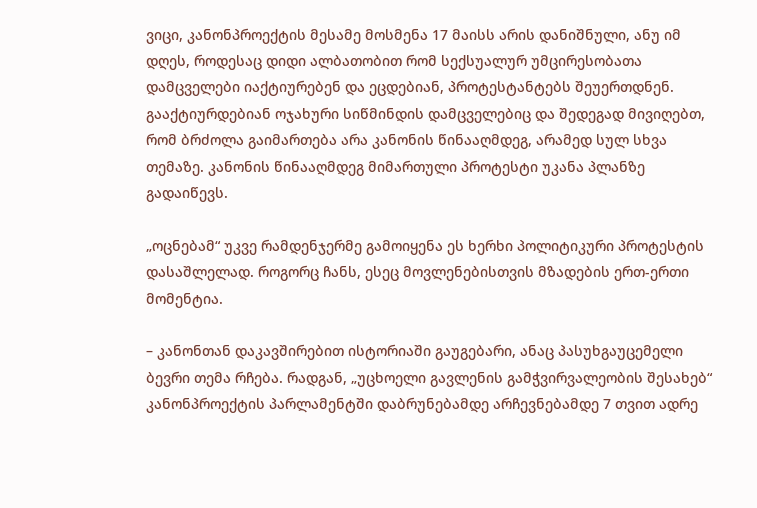ვიცი, კანონპროექტის მესამე მოსმენა 17 მაისს არის დანიშნული, ანუ იმ დღეს, როდესაც დიდი ალბათობით რომ სექსუალურ უმცირესობათა დამცველები იაქტიურებენ და ეცდებიან, პროტესტანტებს შეუერთდნენ. გააქტიურდებიან ოჯახური სიწმინდის დამცველებიც და შედეგად მივიღებთ, რომ ბრძოლა გაიმართება არა კანონის წინააღმდეგ, არამედ სულ სხვა თემაზე. კანონის წინააღმდეგ მიმართული პროტესტი უკანა პლანზე გადაიწევს.

„ოცნებამ“ უკვე რამდენჯერმე გამოიყენა ეს ხერხი პოლიტიკური პროტესტის დასაშლელად. როგორც ჩანს, ესეც მოვლენებისთვის მზადების ერთ-ერთი მომენტია.

– კანონთან დაკავშირებით ისტორიაში გაუგებარი, ანაც პასუხგაუცემელი ბევრი თემა რჩება. რადგან, „უცხოელი გავლენის გამჭვირვალეობის შესახებ“ კანონპროექტის პარლამენტში დაბრუნებამდე არჩევნებამდე 7 თვით ადრე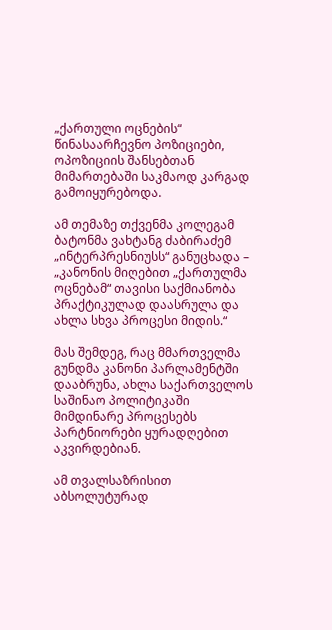„ქართული ოცნების“ წინასაარჩევნო პოზიციები, ოპოზიციის შანსებთან მიმართებაში საკმაოდ კარგად გამოიყურებოდა.

ამ თემაზე თქვენმა კოლეგამ ბატონმა ვახტანგ ძაბირაძემ „ინტერპრესნიუსს“ განუცხადა – „კანონის მიღებით „ქართულმა ოცნებამ“ თავისი საქმიანობა პრაქტიკულად დაასრულა და ახლა სხვა პროცესი მიდის.“

მას შემდეგ, რაც მმართველმა გუნდმა კანონი პარლამენტში დააბრუნა, ახლა საქართველოს საშინაო პოლიტიკაში მიმდინარე პროცესებს პარტნიორები ყურადღებით აკვირდებიან.

ამ თვალსაზრისით აბსოლუტურად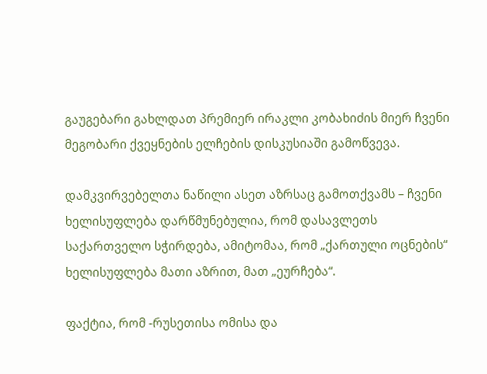გაუგებარი გახლდათ პრემიერ ირაკლი კობახიძის მიერ ჩვენი მეგობარი ქვეყნების ელჩების დისკუსიაში გამოწვევა.

დამკვირვებელთა ნაწილი ასეთ აზრსაც გამოთქვამს – ჩვენი ხელისუფლება დარწმუნებულია, რომ დასავლეთს საქართველო სჭირდება, ამიტომაა, რომ „ქართული ოცნების“ ხელისუფლება მათი აზრით, მათ „ეურჩება“.

ფაქტია, რომ -რუსეთისა ომისა და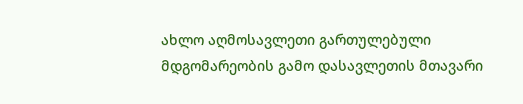ახლო აღმოსავლეთი გართულებული მდგომარეობის გამო დასავლეთის მთავარი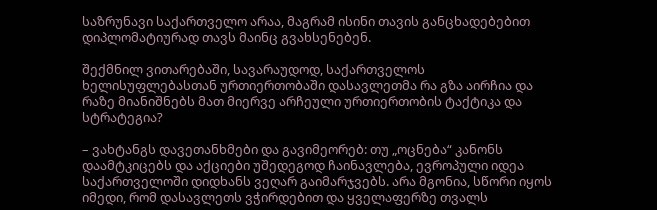საზრუნავი საქართველო არაა, მაგრამ ისინი თავის განცხადებებით დიპლომატიურად თავს მაინც გვახსენებენ.

შექმნილ ვითარებაში, სავარაუდოდ, საქართველოს ხელისუფლებასთან ურთიერთობაში დასავლეთმა რა გზა აირჩია და რაზე მიანიშნებს მათ მიერვე არჩეული ურთიერთობის ტაქტიკა და სტრატეგია?

– ვახტანგს დავეთანხმები და გავიმეორებ: თუ „ოცნება“ კანონს დაამტკიცებს და აქციები უშედეგოდ ჩაინავლება, ევროპული იდეა საქართველოში დიდხანს ვეღარ გაიმარჯვებს. არა მგონია, სწორი იყოს იმედი, რომ დასავლეთს ვჭირდებით და ყველაფერზე თვალს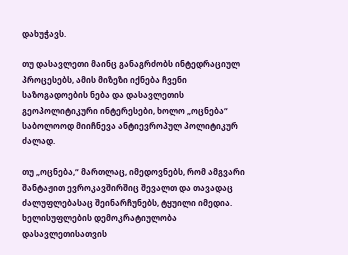დახუჭავს.

თუ დასავლეთი მაინც განაგრძობს ინტედრაციულ პროცესებს, ამის მიზეზი იქნება ჩვენი საზოგადოების ნება და დასავლეთის გეოპოლიტიკური ინტერესები, ხოლო „ოცნება“ საბოლოოდ მიიჩნევა ანტიევროპულ პოლიტიკურ ძალად.

თუ „ოცნება,“ მართლაც, იმედოვნებს, რომ ამგვარი შანტაჟით ევროკავშირშიც შევალთ და თავადაც ძალუფლებასაც შეინარჩუნებს, ტყუილი იმედია. ხელისუფლების დემოკრატიულობა დასავლეთისათვის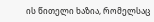ის წითელი ხაზია, რომელსაც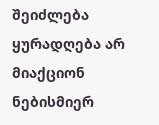შეიძლება ყურადღება არ მიაქციონ ნებისმიერ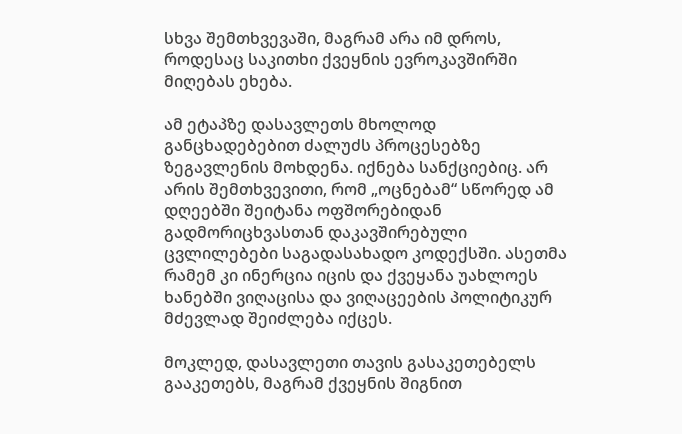სხვა შემთხვევაში, მაგრამ არა იმ დროს, როდესაც საკითხი ქვეყნის ევროკავშირში მიღებას ეხება.

ამ ეტაპზე დასავლეთს მხოლოდ განცხადებებით ძალუძს პროცესებზე ზეგავლენის მოხდენა. იქნება სანქციებიც. არ არის შემთხვევითი, რომ „ოცნებამ“ სწორედ ამ დღეებში შეიტანა ოფშორებიდან გადმორიცხვასთან დაკავშირებული ცვლილებები საგადასახადო კოდექსში. ასეთმა რამემ კი ინერცია იცის და ქვეყანა უახლოეს ხანებში ვიღაცისა და ვიღაცეების პოლიტიკურ მძევლად შეიძლება იქცეს.

მოკლედ, დასავლეთი თავის გასაკეთებელს გააკეთებს, მაგრამ ქვეყნის შიგნით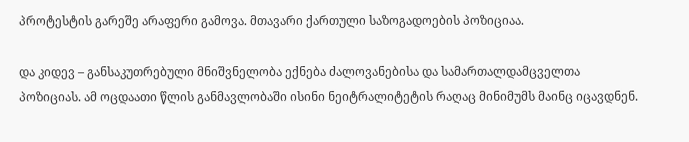პროტესტის გარეშე არაფერი გამოვა. მთავარი ქართული საზოგადოების პოზიციაა.

და კიდევ – განსაკუთრებული მნიშვნელობა ექნება ძალოვანებისა და სამართალდამცველთა პოზიციას. ამ ოცდაათი წლის განმავლობაში ისინი ნეიტრალიტეტის რაღაც მინიმუმს მაინც იცავდნენ.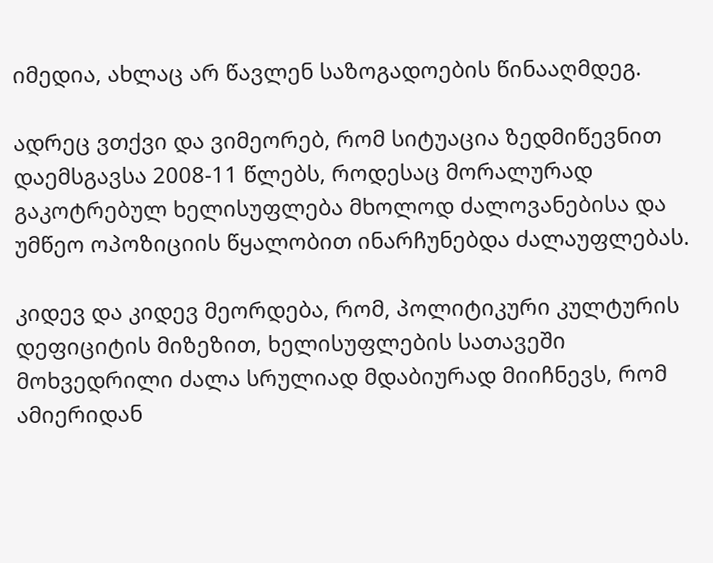იმედია, ახლაც არ წავლენ საზოგადოების წინააღმდეგ.

ადრეც ვთქვი და ვიმეორებ, რომ სიტუაცია ზედმიწევნით დაემსგავსა 2008-11 წლებს, როდესაც მორალურად გაკოტრებულ ხელისუფლება მხოლოდ ძალოვანებისა და უმწეო ოპოზიციის წყალობით ინარჩუნებდა ძალაუფლებას.

კიდევ და კიდევ მეორდება, რომ, პოლიტიკური კულტურის დეფიციტის მიზეზით, ხელისუფლების სათავეში მოხვედრილი ძალა სრულიად მდაბიურად მიიჩნევს, რომ ამიერიდან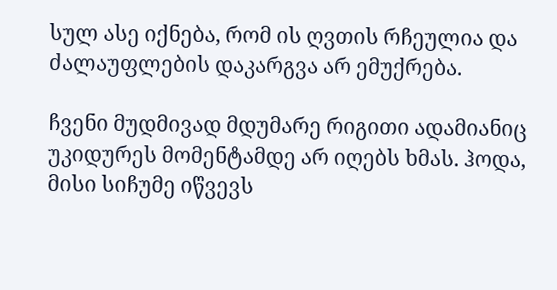სულ ასე იქნება, რომ ის ღვთის რჩეულია და ძალაუფლების დაკარგვა არ ემუქრება.

ჩვენი მუდმივად მდუმარე რიგითი ადამიანიც უკიდურეს მომენტამდე არ იღებს ხმას. ჰოდა, მისი სიჩუმე იწვევს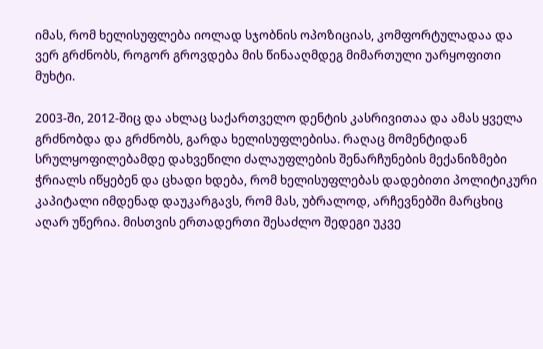იმას, რომ ხელისუფლება იოლად სჯობნის ოპოზიციას, კომფორტულადაა და ვერ გრძნობს, როგორ გროვდება მის წინააღმდეგ მიმართული უარყოფითი მუხტი.

2003-ში, 2012-შიც და ახლაც საქართველო დენტის კასრივითაა და ამას ყველა გრძნობდა და გრძნობს, გარდა ხელისუფლებისა. რაღაც მომენტიდან სრულყოფილებამდე დახვეწილი ძალაუფლების შენარჩუნების მექანიზმები ჭრიალს იწყებენ და ცხადი ხდება, რომ ხელისუფლებას დადებითი პოლიტიკური კაპიტალი იმდენად დაუკარგავს, რომ მას, უბრალოდ, არჩევნებში მარცხიც აღარ უწერია. მისთვის ერთადერთი შესაძლო შედეგი უკვე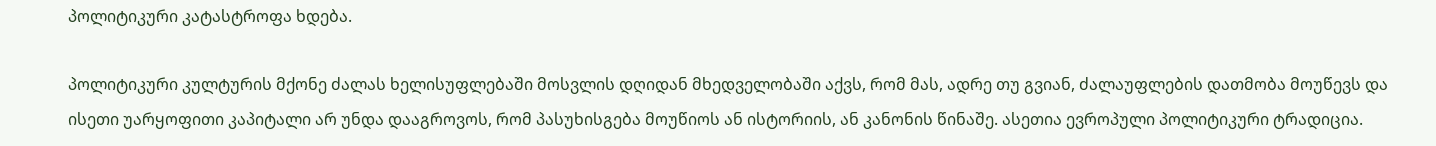პოლიტიკური კატასტროფა ხდება.

პოლიტიკური კულტურის მქონე ძალას ხელისუფლებაში მოსვლის დღიდან მხედველობაში აქვს, რომ მას, ადრე თუ გვიან, ძალაუფლების დათმობა მოუწევს და ისეთი უარყოფითი კაპიტალი არ უნდა დააგროვოს, რომ პასუხისგება მოუწიოს ან ისტორიის, ან კანონის წინაშე. ასეთია ევროპული პოლიტიკური ტრადიცია.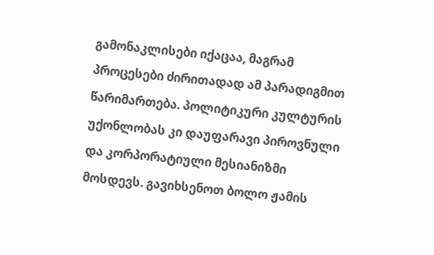გამონაკლისები იქაცაა, მაგრამ პროცესები ძირითადად ამ პარადიგმით წარიმართება. პოლიტიკური კულტურის უქონლობას კი დაუფარავი პიროვნული და კორპორატიული მესიანიზმი მოსდევს. გავიხსენოთ ბოლო ჟამის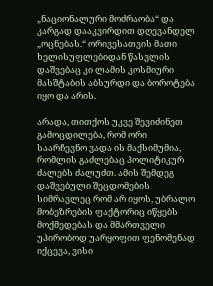„ნაციონალური მოძრაობა“ და კარგად დააკვირდით დღევანდელ „ოცნებას.“ ორივესათვის მათი ხელისუფლებიდან წასვლის დაშვებაც კი ლამის კოსმიური მასშტაბის აბსურდი და ბოროტება იყო და არის.

არადა, თითქოს უკვე შევიძინეთ გამოცდილება, რომ ორი საარჩევნო ვადა ის მაქსიმუმია, რომლის გაძლებაც პოლიტიკურ ძალებს ძალუძთ. ამის შემდეგ დაშვებული შეცდომების სიმრავლეც რომ არ იყოს, უბრალო მობეზრების ფაქტორიც იწყებს მოქმედებას და მმართველი უპირობოდ უარყოფით ფენომენად იქცევა, ვისი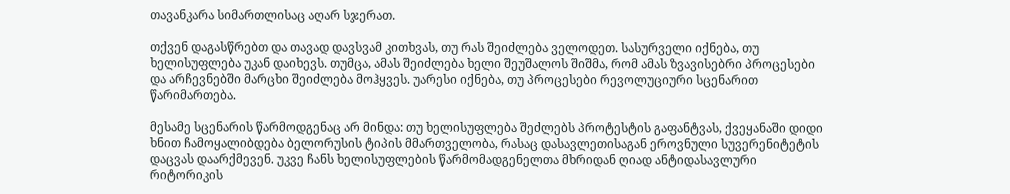თავანკარა სიმართლისაც აღარ სჯერათ.

თქვენ დაგასწრებთ და თავად დავსვამ კითხვას, თუ რას შეიძლება ველოდეთ. სასურველი იქნება, თუ ხელისუფლება უკან დაიხევს. თუმცა, ამას შეიძლება ხელი შეუშალოს შიშმა, რომ ამას ზვავისებრი პროცესები და არჩევნებში მარცხი შეიძლება მოჰყვეს. უარესი იქნება, თუ პროცესები რევოლუციური სცენარით წარიმართება.

მესამე სცენარის წარმოდგენაც არ მინდა: თუ ხელისუფლება შეძლებს პროტესტის გაფანტვას, ქვეყანაში დიდი ხნით ჩამოყალიბდება ბელორუსის ტიპის მმართველობა, რასაც დასავლეთისაგან ეროვნული სუვერენიტეტის დაცვას დაარქმევენ. უკვე ჩანს ხელისუფლების წარმომადგენელთა მხრიდან ღიად ანტიდასავლური რიტორიკის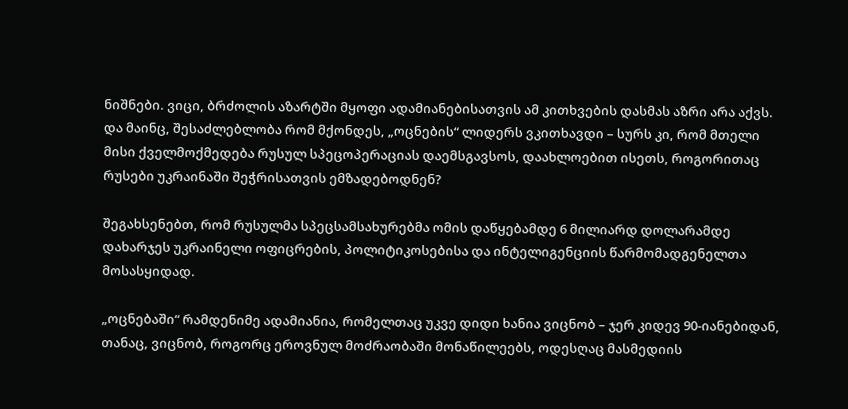ნიშნები. ვიცი, ბრძოლის აზარტში მყოფი ადამიანებისათვის ამ კითხვების დასმას აზრი არა აქვს. და მაინც, შესაძლებლობა რომ მქონდეს, „ოცნების“ ლიდერს ვკითხავდი – სურს კი, რომ მთელი მისი ქველმოქმედება რუსულ სპეცოპერაციას დაემსგავსოს, დაახლოებით ისეთს, როგორითაც რუსები უკრაინაში შეჭრისათვის ემზადებოდნენ?

შეგახსენებთ, რომ რუსულმა სპეცსამსახურებმა ომის დაწყებამდე 6 მილიარდ დოლარამდე დახარჯეს უკრაინელი ოფიცრების, პოლიტიკოსებისა და ინტელიგენციის წარმომადგენელთა მოსასყიდად.

„ოცნებაში“ რამდენიმე ადამიანია, რომელთაც უკვე დიდი ხანია ვიცნობ – ჯერ კიდევ 90-იანებიდან, თანაც, ვიცნობ, როგორც ეროვნულ მოძრაობაში მონაწილეებს, ოდესღაც მასმედიის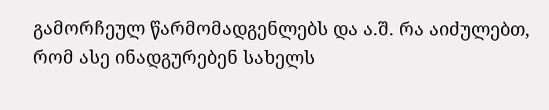გამორჩეულ წარმომადგენლებს და ა.შ. რა აიძულებთ, რომ ასე ინადგურებენ სახელს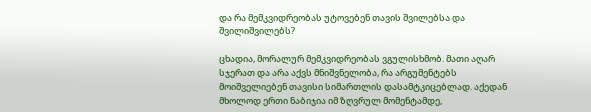და რა მემკვიდრეობას უტოვებენ თავის შვილებსა და შვილიშვილებს?

ცხადია, მორალურ მემკვიდრეობას ვგულისხმობ. მათი აღარ სჯერათ და არა აქვს მნიშვნელობა, რა არგუმენტებს მოიშველიებენ თავისი სიმართლის დასამტკიცებლად. აქედან მხოლოდ ერთი ნაბიჯია იმ ზღვრულ მომენტამდე,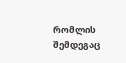რომლის შემდეგაც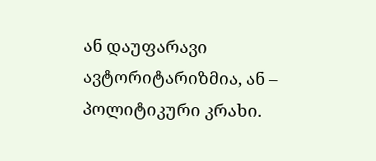ან დაუფარავი ავტორიტარიზმია, ან – პოლიტიკური კრახი.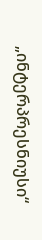„ინტერპრესნიუსი“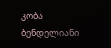კობა ბენდელიანი